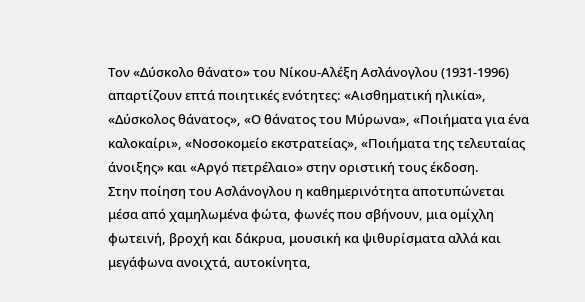Τον «Δύσκολο θάνατο» του Νίκου-Αλέξη Ασλάνογλου (1931-1996) απαρτίζουν επτά ποιητικές ενότητες: «Αισθηματική ηλικία», «Δύσκολος θάνατος», «Ο θάνατος του Μύρωνα», «Ποιήματα για ένα καλοκαίρι», «Νοσοκομείο εκστρατείας», «Ποιήματα της τελευταίας άνοιξης» και «Αργό πετρέλαιο» στην οριστική τους έκδοση.
Στην ποίηση του Ασλάνογλου η καθημερινότητα αποτυπώνεται μέσα από χαμηλωμένα φώτα, φωνές που σβήνουν, μια ομίχλη φωτεινή, βροχή και δάκρυα, μουσική κα ψιθυρίσματα αλλά και μεγάφωνα ανοιχτά, αυτοκίνητα,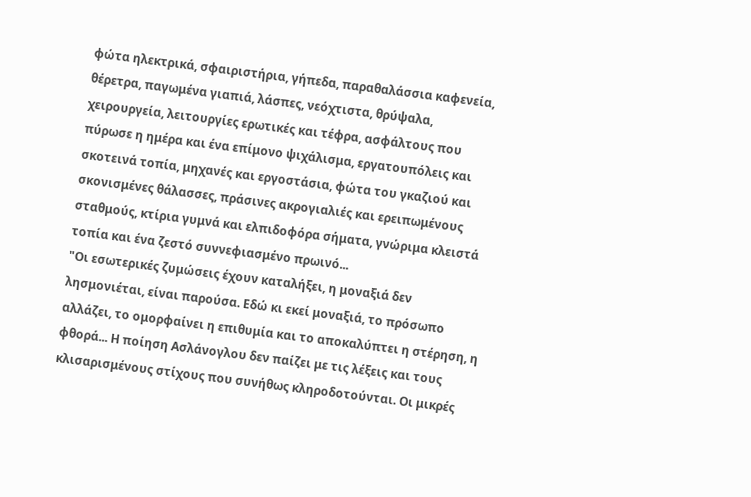φώτα ηλεκτρικά, σφαιριστήρια, γήπεδα, παραθαλάσσια καφενεία, θέρετρα, παγωμένα γιαπιά, λάσπες, νεόχτιστα, θρύψαλα, χειρουργεία, λειτουργίες ερωτικές και τέφρα, ασφάλτους που πύρωσε η ημέρα και ένα επίμονο ψιχάλισμα, εργατουπόλεις και σκοτεινά τοπία, μηχανές και εργοστάσια, φώτα του γκαζιού και σκονισμένες θάλασσες, πράσινες ακρογιαλιές και ερειπωμένους σταθμούς, κτίρια γυμνά και ελπιδοφόρα σήματα, γνώριμα κλειστά τοπία και ένα ζεστό συννεφιασμένο πρωινό...
"Οι εσωτερικές ζυμώσεις έχουν καταλήξει, η μοναξιά δεν λησμονιέται, είναι παρούσα. Εδώ κι εκεί μοναξιά, το πρόσωπο αλλάζει, το ομορφαίνει η επιθυμία και το αποκαλύπτει η στέρηση, η φθορά... Η ποίηση Ασλάνογλου δεν παίζει με τις λέξεις και τους κλισαρισμένους στίχους που συνήθως κληροδοτούνται. Οι μικρές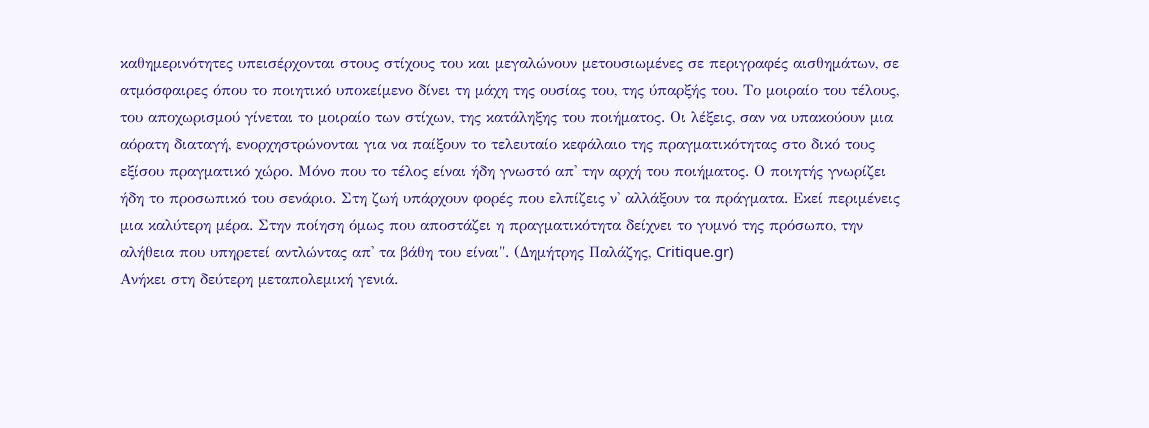καθημερινότητες υπεισέρχονται στους στίχους του και μεγαλώνουν μετουσιωμένες σε περιγραφές αισθημάτων, σε ατμόσφαιρες όπου το ποιητικό υποκείμενο δίνει τη μάχη της ουσίας του, της ύπαρξής του. Το μοιραίο του τέλους, του αποχωρισμού γίνεται το μοιραίο των στίχων, της κατάληξης του ποιήματος. Οι λέξεις, σαν να υπακούουν μια αόρατη διαταγή, ενορχηστρώνονται για να παίξουν το τελευταίο κεφάλαιο της πραγματικότητας στο δικό τους εξίσου πραγματικό χώρο. Μόνο που το τέλος είναι ήδη γνωστό απ' την αρχή του ποιήματος. Ο ποιητής γνωρίζει ήδη το προσωπικό του σενάριο. Στη ζωή υπάρχουν φορές που ελπίζεις ν' αλλάξουν τα πράγματα. Εκεί περιμένεις μια καλύτερη μέρα. Στην ποίηση όμως που αποστάζει η πραγματικότητα δείχνει το γυμνό της πρόσωπο, την αλήθεια που υπηρετεί αντλώντας απ' τα βάθη του είναι". (Δημήτρης Παλάζης, Critique.gr)
Ανήκει στη δεύτερη μεταπολεμική γενιά.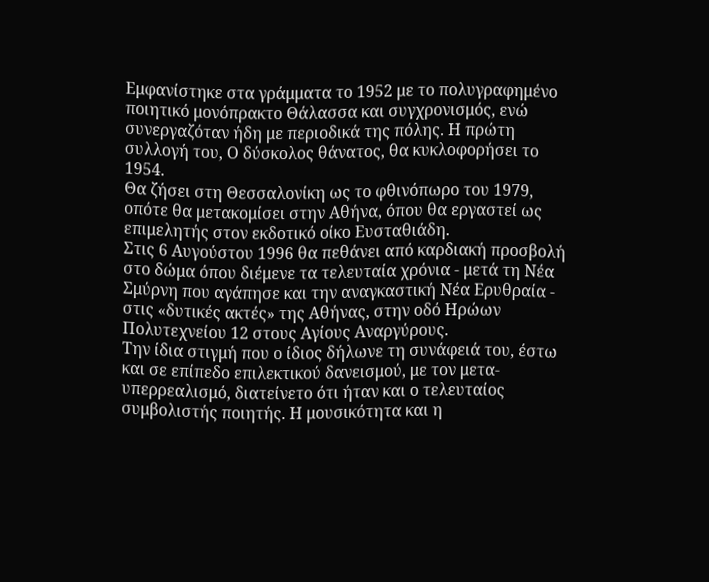Εμφανίστηκε στα γράμματα το 1952 με το πολυγραφημένο ποιητικό μονόπρακτο Θάλασσα και συγχρονισμός, ενώ συνεργαζόταν ήδη με περιοδικά της πόλης. Η πρώτη συλλογή του, Ο δύσκολος θάνατος, θα κυκλοφορήσει το 1954.
Θα ζήσει στη Θεσσαλονίκη ως το φθινόπωρο του 1979, οπότε θα μετακομίσει στην Αθήνα, όπου θα εργαστεί ως επιμελητής στον εκδοτικό οίκο Ευσταθιάδη.
Στις 6 Αυγούστου 1996 θα πεθάνει από καρδιακή προσβολή στο δώμα όπου διέμενε τα τελευταία χρόνια - μετά τη Νέα Σμύρνη που αγάπησε και την αναγκαστική Νέα Ερυθραία - στις «δυτικές ακτές» της Αθήνας, στην οδό Ηρώων Πολυτεχνείου 12 στους Αγίους Αναργύρους.
Την ίδια στιγμή που ο ίδιος δήλωνε τη συνάφειά του, έστω και σε επίπεδο επιλεκτικού δανεισμού, με τον μετα-υπερρεαλισμό, διατείνετο ότι ήταν και ο τελευταίος συμβολιστής ποιητής. Η μουσικότητα και η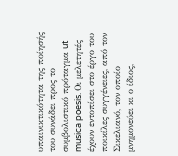υπαινικτικότητα της ποίησής του συνάδει προς το συμβολιστικό πρόταγμα ut musica poesis. Οι μελετητές έχουν εντοπίσει στο έργο του ποικίλες συγγένειες, από τον Σικελιανό, τον οποίο μνημονεύει κι ο ίδιος,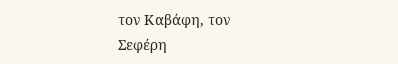τον Καβάφη, τον Σεφέρη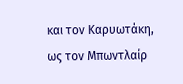και τον Καρυωτάκη, ως τον Μπωντλαίρ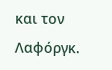και τον Λαφόργκ.